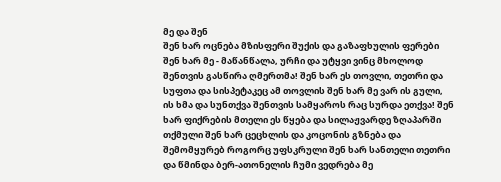მე და შენ
შენ ხარ ოცნება მზისფერი შუქის და გაზაფხულის ფერები შენ ხარ მე - მაწანწალა, ურჩი და უტყვი ვინც მხოლოდ შენთვის გასწირა ღმერთმა! შენ ხარ ეს თოვლი, თეთრი და სუფთა და სისპეტაკეც ამ თოვლის შენ ხარ მე ვარ ის გული, ის ხმა და სუნთქვა შენთვის სამყაროს რაც სურდა ეთქვა! შენ ხარ ფიქრების მთელი ეს წყება და სილაჟვარდე ზღაპარში თქმული შენ ხარ ცეცხლის და კოცონის გზნება და შემომყურებ როგორც უფსკრული შენ ხარ სანთელი თეთრი და წმინდა ბერ-ათონელის ჩუმი ვედრება მე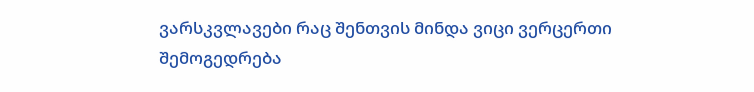ვარსკვლავები რაც შენთვის მინდა ვიცი ვერცერთი შემოგედრება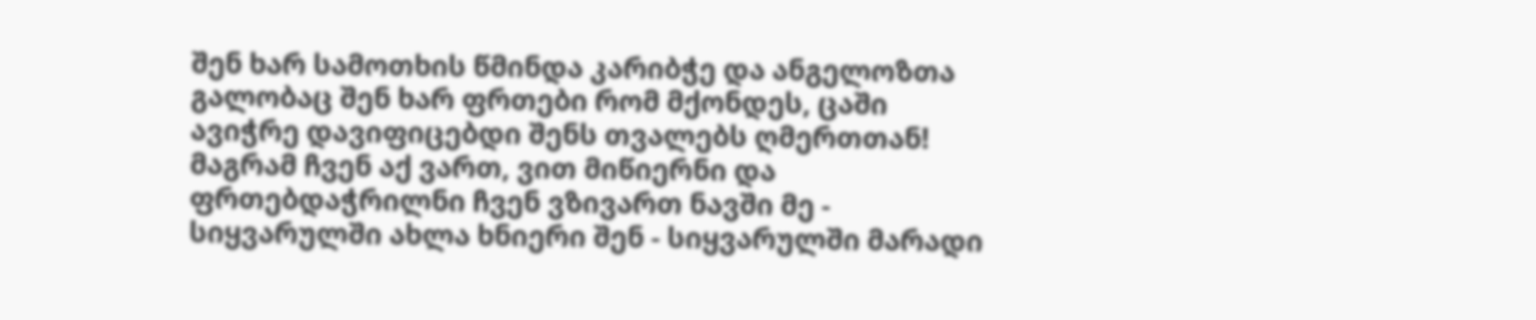შენ ხარ სამოთხის წმინდა კარიბჭე და ანგელოზთა გალობაც შენ ხარ ფრთები რომ მქონდეს, ცაში ავიჭრე დავიფიცებდი შენს თვალებს ღმერთთან! მაგრამ ჩვენ აქ ვართ, ვით მიწიერნი და ფრთებდაჭრილნი ჩვენ ვზივართ ნავში მე - სიყვარულში ახლა ხნიერი შენ - სიყვარულში მარადი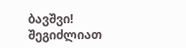ბავშვი!
შეგიძლიათ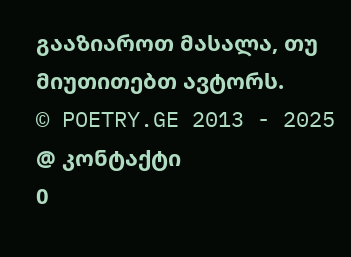გააზიაროთ მასალა, თუ მიუთითებთ ავტორს.
© POETRY.GE 2013 - 2025
@ კონტაქტი
0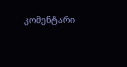კომენტარი